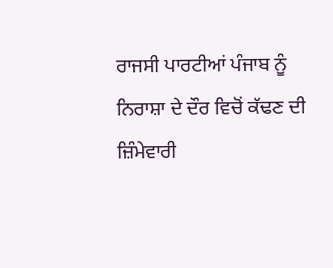ਰਾਜਸੀ ਪਾਰਟੀਆਂ ਪੰਜਾਬ ਨੂੰ ਨਿਰਾਸ਼ਾ ਦੇ ਦੌਰ ਵਿਚੋਂ ਕੱਢਣ ਦੀ ਜ਼ਿੰਮੇਵਾਰੀ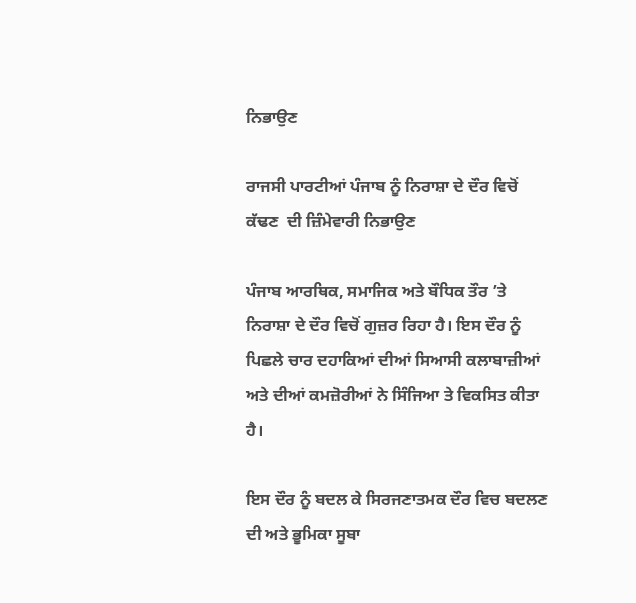ਨਿਭਾਉਣ

ਰਾਜਸੀ ਪਾਰਟੀਆਂ ਪੰਜਾਬ ਨੂੰ ਨਿਰਾਸ਼ਾ ਦੇ ਦੌਰ ਵਿਚੋਂ ਕੱਢਣ  ਦੀ ਜ਼ਿੰਮੇਵਾਰੀ ਨਿਭਾਉਣ

ਪੰਜਾਬ ਆਰਥਿਕ, ਸਮਾਜਿਕ ਅਤੇ ਬੌਧਿਕ ਤੌਰ ’ਤੇ ਨਿਰਾਸ਼ਾ ਦੇ ਦੌਰ ਵਿਚੋਂ ਗੁਜ਼ਰ ਰਿਹਾ ਹੈ। ਇਸ ਦੌਰ ਨੂੰ ਪਿਛਲੇ ਚਾਰ ਦਹਾਕਿਆਂ ਦੀਆਂ ਸਿਆਸੀ ਕਲਾਬਾਜ਼ੀਆਂ ਅਤੇ ਦੀਆਂ ਕਮਜ਼ੋਰੀਆਂ ਨੇ ਸਿੰਜਿਆ ਤੇ ਵਿਕਸਿਤ ਕੀਤਾ ਹੈ।

ਇਸ ਦੌਰ ਨੂੰ ਬਦਲ ਕੇ ਸਿਰਜਣਾਤਮਕ ਦੌਰ ਵਿਚ ਬਦਲਣ ਦੀ ਅਤੇ ਭੂਮਿਕਾ ਸੂਬਾ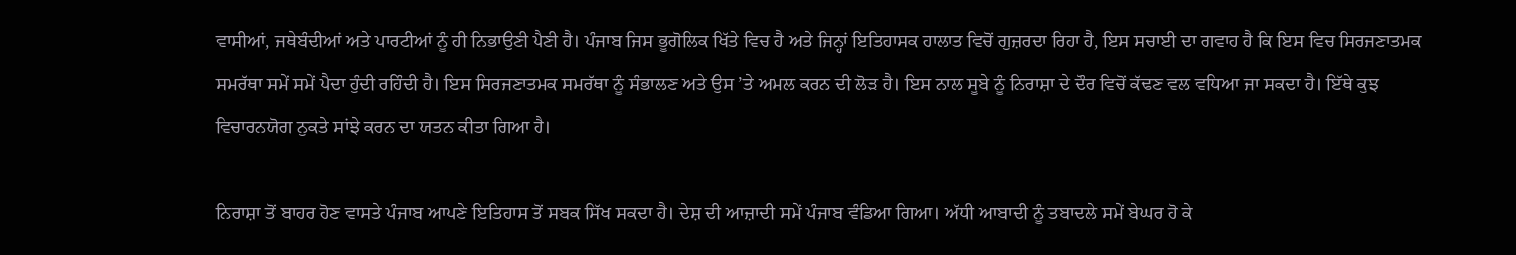ਵਾਸੀਆਂ, ਜਥੇਬੰਦੀਆਂ ਅਤੇ ਪਾਰਟੀਆਂ ਨੂੰ ਹੀ ਨਿਭਾਉਣੀ ਪੈਣੀ ਹੈ। ਪੰਜਾਬ ਜਿਸ ਭੂਗੋਲਿਕ ਖਿੱਤੇ ਵਿਚ ਹੈ ਅਤੇ ਜਿਨ੍ਹਾਂ ਇਤਿਹਾਸਕ ਹਾਲਾਤ ਵਿਚੋਂ ਗੁਜ਼ਰਦਾ ਰਿਹਾ ਹੈ, ਇਸ ਸਚਾਈ ਦਾ ਗਵਾਹ ਹੈ ਕਿ ਇਸ ਵਿਚ ਸਿਰਜਣਾਤਮਕ ਸਮਰੱਥਾ ਸਮੇਂ ਸਮੇਂ ਪੈਦਾ ਹੁੰਦੀ ਰਹਿੰਦੀ ਹੈ। ਇਸ ਸਿਰਜਣਾਤਮਕ ਸਮਰੱਥਾ ਨੂੰ ਸੰਭਾਲਣ ਅਤੇ ਉਸ ’ਤੇ ਅਮਲ ਕਰਨ ਦੀ ਲੋੜ ਹੈ। ਇਸ ਨਾਲ ਸੂਬੇ ਨੂੰ ਨਿਰਾਸ਼ਾ ਦੇ ਦੌਰ ਵਿਚੋਂ ਕੱਢਣ ਵਲ ਵਧਿਆ ਜਾ ਸਕਦਾ ਹੈ। ਇੱਥੇ ਕੁਝ ਵਿਚਾਰਨਯੋਗ ਨੁਕਤੇ ਸਾਂਝੇ ਕਰਨ ਦਾ ਯਤਨ ਕੀਤਾ ਗਿਆ ਹੈ।

ਨਿਰਾਸ਼ਾ ਤੋਂ ਬਾਹਰ ਹੋਣ ਵਾਸਤੇ ਪੰਜਾਬ ਆਪਣੇ ਇਤਿਹਾਸ ਤੋਂ ਸਬਕ ਸਿੱਖ ਸਕਦਾ ਹੈ। ਦੇਸ਼ ਦੀ ਆਜ਼ਾਦੀ ਸਮੇਂ ਪੰਜਾਬ ਵੰਡਿਆ ਗਿਆ। ਅੱਧੀ ਆਬਾਦੀ ਨੂੰ ਤਬਾਦਲੇ ਸਮੇਂ ਬੇਘਰ ਹੋ ਕੇ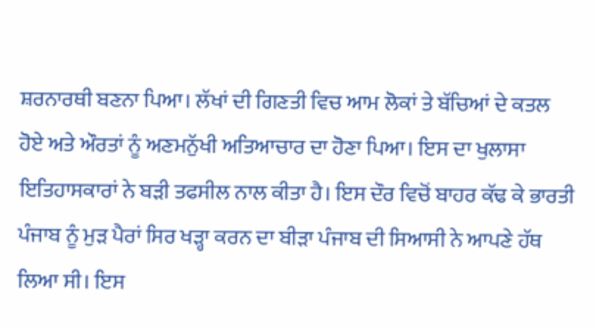ਸ਼ਰਨਾਰਥੀ ਬਣਨਾ ਪਿਆ। ਲੱਖਾਂ ਦੀ ਗਿਣਤੀ ਵਿਚ ਆਮ ਲੋਕਾਂ ਤੇ ਬੱਚਿਆਂ ਦੇ ਕਤਲ ਹੋਏ ਅਤੇ ਔਰਤਾਂ ਨੂੰ ਅਣਮਨੁੱਖੀ ਅਤਿਆਚਾਰ ਦਾ ਹੋਣਾ ਪਿਆ। ਇਸ ਦਾ ਖੁਲਾਸਾ ਇਤਿਹਾਸਕਾਰਾਂ ਨੇ ਬੜੀ ਤਫਸੀਲ ਨਾਲ ਕੀਤਾ ਹੈ। ਇਸ ਦੌਰ ਵਿਚੋਂ ਬਾਹਰ ਕੱਢ ਕੇ ਭਾਰਤੀ ਪੰਜਾਬ ਨੂੰ ਮੁੜ ਪੈਰਾਂ ਸਿਰ ਖੜ੍ਹਾ ਕਰਨ ਦਾ ਬੀੜਾ ਪੰਜਾਬ ਦੀ ਸਿਆਸੀ ਨੇ ਆਪਣੇ ਹੱਥ ਲਿਆ ਸੀ। ਇਸ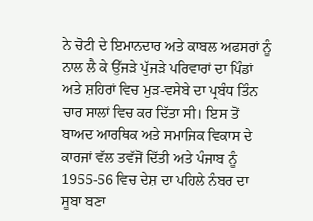ਨੇ ਚੋਟੀ ਦੇ ਇਮਾਨਦਾਰ ਅਤੇ ਕਾਬਲ ਅਫਸਰਾਂ ਨੂੰ ਨਾਲ ਲੈ ਕੇ ਉੱਜੜੇ ਪੁੱਜੜੇ ਪਰਿਵਾਰਾਂ ਦਾ ਪਿੰਡਾਂ ਅਤੇ ਸ਼ਹਿਰਾਂ ਵਿਚ ਮੁੜ-ਵਸੇਬੇ ਦਾ ਪ੍ਰਬੰਧ ਤਿੰਨ ਚਾਰ ਸਾਲਾਂ ਵਿਚ ਕਰ ਦਿੱਤਾ ਸੀ। ਇਸ ਤੋਂ ਬਾਅਦ ਆਰਥਿਕ ਅਤੇ ਸਮਾਜਿਕ ਵਿਕਾਸ ਦੇ ਕਾਰਜਾਂ ਵੱਲ ਤਵੱਜੋਂ ਦਿੱਤੀ ਅਤੇ ਪੰਜਾਬ ਨੂੰ 1955-56 ਵਿਚ ਦੇਸ਼ ਦਾ ਪਹਿਲੇ ਨੰਬਰ ਦਾ ਸੂਬਾ ਬਣਾ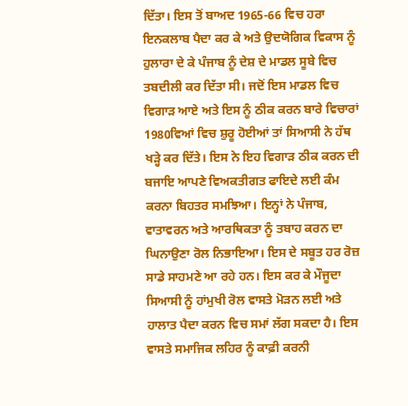ਦਿੱਤਾ। ਇਸ ਤੋਂ ਬਾਅਦ 1965-66 ਵਿਚ ਹਰਾ ਇਨਕਲਾਬ ਪੈਦਾ ਕਰ ਕੇ ਅਤੇ ਉਦਯੋਗਿਕ ਵਿਕਾਸ ਨੂੰ ਹੁਲਾਰਾ ਦੇ ਕੇ ਪੰਜਾਬ ਨੂੰ ਦੇਸ਼ ਦੇ ਮਾਡਲ ਸੂਬੇ ਵਿਚ ਤਬਦੀਲੀ ਕਰ ਦਿੱਤਾ ਸੀ। ਜਦੋਂ ਇਸ ਮਾਡਲ ਵਿਚ ਵਿਗਾੜ ਆਏ ਅਤੇ ਇਸ ਨੂੰ ਠੀਕ ਕਰਨ ਬਾਰੇ ਵਿਚਾਰਾਂ 1980ਵਿਆਂ ਵਿਚ ਸ਼ੁਰੂ ਹੋਈਆਂ ਤਾਂ ਸਿਆਸੀ ਨੇ ਹੱਥ ਖੜ੍ਹੇ ਕਰ ਦਿੱਤੇ। ਇਸ ਨੇ ਇਹ ਵਿਗਾੜ ਠੀਕ ਕਰਨ ਦੀ ਬਜਾਇ ਆਪਣੇ ਵਿਅਕਤੀਗਤ ਫਾਇਦੇ ਲਈ ਕੰਮ ਕਰਨਾ ਬਿਹਤਰ ਸਮਝਿਆ। ਇਨ੍ਹਾਂ ਨੇ ਪੰਜਾਬ, ਵਾਤਾਵਰਨ ਅਤੇ ਆਰਥਿਕਤਾ ਨੂੰ ਤਬਾਹ ਕਰਨ ਦਾ ਘਿਨਾਉਣਾ ਰੋਲ ਨਿਭਾਇਆ। ਇਸ ਦੇ ਸਬੂਤ ਹਰ ਰੋਜ਼ ਸਾਡੇ ਸਾਹਮਣੇ ਆ ਰਹੇ ਹਨ। ਇਸ ਕਰ ਕੇ ਮੌਜੂਦਾ ਸਿਆਸੀ ਨੂੰ ਹਾਂਮੁਖੀ ਰੋਲ ਵਾਸਤੇ ਮੋੜਨ ਲਈ ਅਤੇ ਹਾਲਾਤ ਪੈਦਾ ਕਰਨ ਵਿਚ ਸਮਾਂ ਲੱਗ ਸਕਦਾ ਹੈ। ਇਸ ਵਾਸਤੇ ਸਮਾਜਿਕ ਲਹਿਰ ਨੂੰ ਕਾਫ਼ੀ ਕਰਨੀ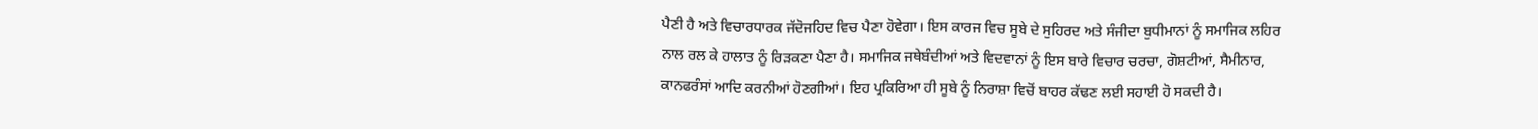ਪੈਣੀ ਹੈ ਅਤੇ ਵਿਚਾਰਧਾਰਕ ਜੱਦੋਜਹਿਦ ਵਿਚ ਪੈਣਾ ਹੋਵੇਗਾ। ਇਸ ਕਾਰਜ ਵਿਚ ਸੂਬੇ ਦੇ ਸੁਹਿਰਦ ਅਤੇ ਸੰਜੀਦਾ ਬੁਧੀਮਾਨਾਂ ਨੂੰ ਸਮਾਜਿਕ ਲਹਿਰ ਨਾਲ ਰਲ ਕੇ ਹਾਲਾਤ ਨੂੰ ਰਿੜਕਣਾ ਪੈਣਾ ਹੈ। ਸਮਾਜਿਕ ਜਥੇਬੰਦੀਆਂ ਅਤੇ ਵਿਦਵਾਨਾਂ ਨੂੰ ਇਸ ਬਾਰੇ ਵਿਚਾਰ ਚਰਚਾ, ਗੋਸ਼ਟੀਆਂ, ਸੈਮੀਨਾਰ, ਕਾਨਫਰੰਸਾਂ ਆਦਿ ਕਰਨੀਆਂ ਹੋਣਗੀਆਂ। ਇਹ ਪ੍ਰਕਿਰਿਆ ਹੀ ਸੂਬੇ ਨੂੰ ਨਿਰਾਸ਼ਾ ਵਿਚੋਂ ਬਾਹਰ ਕੱਢਣ ਲਈ ਸਹਾਈ ਹੋ ਸਕਦੀ ਹੈ।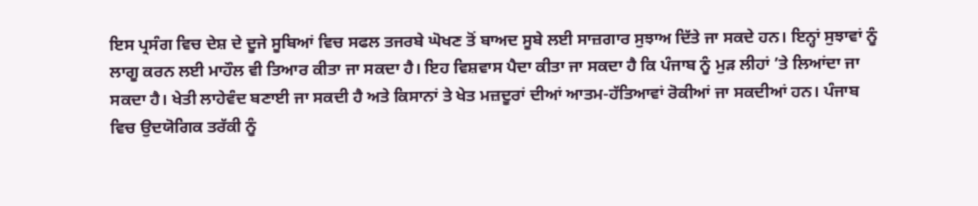ਇਸ ਪ੍ਰਸੰਗ ਵਿਚ ਦੇਸ਼ ਦੇ ਦੂਜੇ ਸੂਬਿਆਂ ਵਿਚ ਸਫਲ ਤਜਰਬੇ ਘੋਖਣ ਤੋਂ ਬਾਅਦ ਸੂਬੇ ਲਈ ਸਾਜ਼ਗਾਰ ਸੁਝਾਅ ਦਿੱਤੇ ਜਾ ਸਕਦੇ ਹਨ। ਇਨ੍ਹਾਂ ਸੁਝਾਵਾਂ ਨੂੰ ਲਾਗੂ ਕਰਨ ਲਈ ਮਾਹੌਲ ਵੀ ਤਿਆਰ ਕੀਤਾ ਜਾ ਸਕਦਾ ਹੈ। ਇਹ ਵਿਸ਼ਵਾਸ ਪੈਦਾ ਕੀਤਾ ਜਾ ਸਕਦਾ ਹੈ ਕਿ ਪੰਜਾਬ ਨੂੰ ਮੁੜ ਲੀਹਾਂ ’ਤੇ ਲਿਆਂਦਾ ਜਾ ਸਕਦਾ ਹੈ। ਖੇਤੀ ਲਾਹੇਵੰਦ ਬਣਾਈ ਜਾ ਸਕਦੀ ਹੈ ਅਤੇ ਕਿਸਾਨਾਂ ਤੇ ਖੇਤ ਮਜ਼ਦੂਰਾਂ ਦੀਆਂ ਆਤਮ-ਹੱਤਿਆਵਾਂ ਰੋਕੀਆਂ ਜਾ ਸਕਦੀਆਂ ਹਨ। ਪੰਜਾਬ ਵਿਚ ਉਦਯੋਗਿਕ ਤਰੱਕੀ ਨੂੰ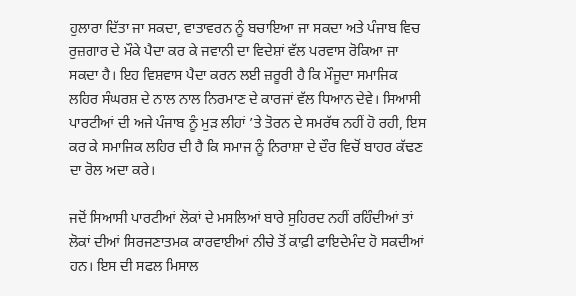ਹੁਲਾਰਾ ਦਿੱਤਾ ਜਾ ਸਕਦਾ, ਵਾਤਾਵਰਨ ਨੂੰ ਬਚਾਇਆ ਜਾ ਸਕਦਾ ਅਤੇ ਪੰਜਾਬ ਵਿਚ ਰੁਜ਼ਗਾਰ ਦੇ ਮੌਕੇ ਪੈਦਾ ਕਰ ਕੇ ਜਵਾਨੀ ਦਾ ਵਿਦੇਸ਼ਾਂ ਵੱਲ ਪਰਵਾਸ ਰੋਕਿਆ ਜਾ ਸਕਦਾ ਹੈ। ਇਹ ਵਿਸ਼ਵਾਸ ਪੈਦਾ ਕਰਨ ਲਈ ਜ਼ਰੂਰੀ ਹੈ ਕਿ ਮੌਜੂਦਾ ਸਮਾਜਿਕ ਲਹਿਰ ਸੰਘਰਸ਼ ਦੇ ਨਾਲ ਨਾਲ ਨਿਰਮਾਣ ਦੇ ਕਾਰਜਾਂ ਵੱਲ ਧਿਆਨ ਦੇਵੇ। ਸਿਆਸੀ ਪਾਰਟੀਆਂ ਦੀ ਅਜੇ ਪੰਜਾਬ ਨੂੰ ਮੁੜ ਲੀਹਾਂ ’ਤੇ ਤੋਰਨ ਦੇ ਸਮਰੱਥ ਨਹੀਂ ਹੋ ਰਹੀ, ਇਸ ਕਰ ਕੇ ਸਮਾਜਿਕ ਲਹਿਰ ਦੀ ਹੈ ਕਿ ਸਮਾਜ ਨੂੰ ਨਿਰਾਸ਼ਾ ਦੇ ਦੌਰ ਵਿਚੋਂ ਬਾਹਰ ਕੱਢਣ ਦਾ ਰੋਲ ਅਦਾ ਕਰੇ।

ਜਦੋਂ ਸਿਆਸੀ ਪਾਰਟੀਆਂ ਲੋਕਾਂ ਦੇ ਮਸਲਿਆਂ ਬਾਰੇ ਸੁਹਿਰਦ ਨਹੀਂ ਰਹਿੰਦੀਆਂ ਤਾਂ ਲੋਕਾਂ ਦੀਆਂ ਸਿਰਜਣਾਤਮਕ ਕਾਰਵਾਈਆਂ ਨੀਚੇ ਤੋਂ ਕਾਫ਼ੀ ਫਾਇਦੇਮੰਦ ਹੋ ਸਕਦੀਆਂ ਹਨ। ਇਸ ਦੀ ਸਫਲ ਮਿਸਾਲ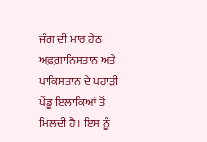ਜੰਗ ਦੀ ਮਾਰ ਹੇਠ ਅਫ਼ਗ਼ਾਨਿਸਤਾਨ ਅਤੇ ਪਾਕਿਸਤਾਨ ਦੇ ਪਹਾੜੀ ਪੇਂਡੂ ਇਲਾਕਿਆਂ ਤੋਂ ਮਿਲਦੀ ਹੈ। ਇਸ ਨੂੰ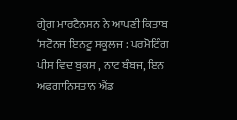ਗ੍ਰੇਗ ਮਾਰਟੈਨਸਨ ਨੇ ਆਪਣੀ ਕਿਤਾਬ ‘ਸਟੋਨਜ ਇਨਟੂ ਸਕੂਲਜ : ਪਰਮੋਟਿੰਗ ਪੀਸ ਵਿਦ ਬੁਕਸ , ਨਾਟ ਬੰਬਜ, ਇਨ ਅਫਗਾਨਿਸਤਾਨ ਐਂਡ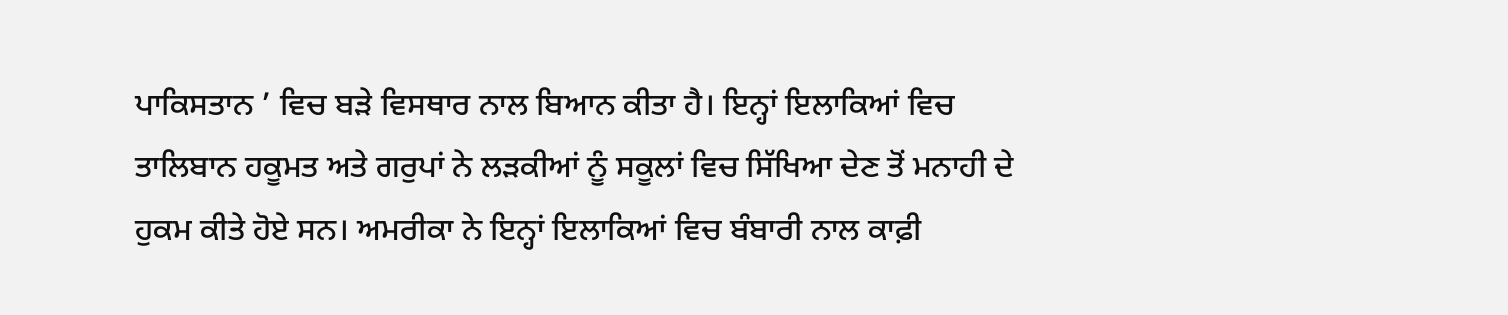ਪਾਕਿਸਤਾਨ ’ ਵਿਚ ਬੜੇ ਵਿਸਥਾਰ ਨਾਲ ਬਿਆਨ ਕੀਤਾ ਹੈ। ਇਨ੍ਹਾਂ ਇਲਾਕਿਆਂ ਵਿਚ ਤਾਲਿਬਾਨ ਹਕੂਮਤ ਅਤੇ ਗਰੁਪਾਂ ਨੇ ਲੜਕੀਆਂ ਨੂੰ ਸਕੂਲਾਂ ਵਿਚ ਸਿੱਖਿਆ ਦੇਣ ਤੋਂ ਮਨਾਹੀ ਦੇ ਹੁਕਮ ਕੀਤੇ ਹੋਏ ਸਨ। ਅਮਰੀਕਾ ਨੇ ਇਨ੍ਹਾਂ ਇਲਾਕਿਆਂ ਵਿਚ ਬੰਬਾਰੀ ਨਾਲ ਕਾਫ਼ੀ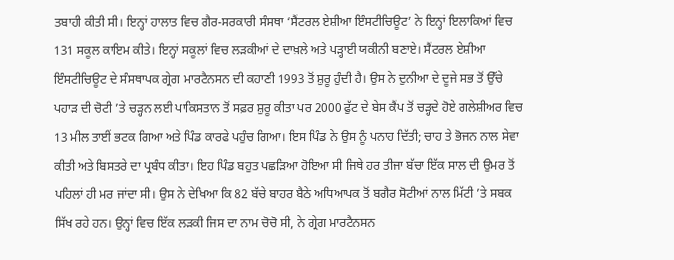ਤਬਾਹੀ ਕੀਤੀ ਸੀ। ਇਨ੍ਹਾਂ ਹਾਲਾਤ ਵਿਚ ਗੈਰ-ਸਰਕਾਰੀ ਸੰਸਥਾ ‘ਸੈਂਟਰਲ ਏਸ਼ੀਆ ਇੰਸਟੀਚਿਊਟ’ ਨੇ ਇਨ੍ਹਾਂ ਇਲਾਕਿਆਂ ਵਿਚ 131 ਸਕੂਲ ਕਾਇਮ ਕੀਤੇ। ਇਨ੍ਹਾਂ ਸਕੂਲਾਂ ਵਿਚ ਲੜਕੀਆਂ ਦੇ ਦਾਖ਼ਲੇ ਅਤੇ ਪੜ੍ਹਾਈ ਯਕੀਨੀ ਬਣਾਏ। ਸੈਂਟਰਲ ਏਸ਼ੀਆ ਇੰਸਟੀਚਿਊਟ ਦੇ ਸੰਸਥਾਪਕ ਗ੍ਰੇਗ ਮਾਰਟੈਨਸਨ ਦੀ ਕਹਾਣੀ 1993 ਤੋਂ ਸ਼ੁਰੂ ਹੁੰਦੀ ਹੈ। ਉਸ ਨੇ ਦੁਨੀਆ ਦੇ ਦੂਜੇ ਸਭ ਤੋਂ ਉੱਚੇ ਪਹਾੜ ਦੀ ਚੋਟੀ ’ਤੇ ਚੜ੍ਹਨ ਲਈ ਪਾਕਿਸਤਾਨ ਤੋਂ ਸਫ਼ਰ ਸ਼ੁਰੂ ਕੀਤਾ ਪਰ 2000 ਫੁੱਟ ਦੇ ਬੇਸ ਕੈਂਪ ਤੋਂ ਚੜ੍ਹਦੇ ਹੋਏ ਗਲੇਸ਼ੀਅਰ ਵਿਚ 13 ਮੀਲ ਤਾਈਂ ਭਟਕ ਗਿਆ ਅਤੇ ਪਿੰਡ ਕਾਰਫੇ ਪਹੁੰਚ ਗਿਆ। ਇਸ ਪਿੰਡ ਨੇ ਉਸ ਨੂੰ ਪਨਾਹ ਦਿੱਤੀ; ਚਾਹ ਤੇ ਭੋਜਨ ਨਾਲ ਸੇਵਾ ਕੀਤੀ ਅਤੇ ਬਿਸਤਰੇ ਦਾ ਪ੍ਰਬੰਧ ਕੀਤਾ। ਇਹ ਪਿੰਡ ਬਹੁਤ ਪਛੜਿਆ ਹੋਇਆ ਸੀ ਜਿਥੇ ਹਰ ਤੀਜਾ ਬੱਚਾ ਇੱਕ ਸਾਲ ਦੀ ਉਮਰ ਤੋਂ ਪਹਿਲਾਂ ਹੀ ਮਰ ਜਾਂਦਾ ਸੀ। ਉਸ ਨੇ ਦੇਖਿਆ ਕਿ 82 ਬੱਚੇ ਬਾਹਰ ਬੈਠੇ ਅਧਿਆਪਕ ਤੋਂ ਬਗੈਰ ਸੋਟੀਆਂ ਨਾਲ ਮਿੱਟੀ ’ਤੇ ਸਬਕ ਸਿੱਖ ਰਹੇ ਹਨ। ਉਨ੍ਹਾਂ ਵਿਚ ਇੱਕ ਲੜਕੀ ਜਿਸ ਦਾ ਨਾਮ ਚੋਚੋ ਸੀ, ਨੇ ਗ੍ਰੇਗ ਮਾਰਟੈਨਸਨ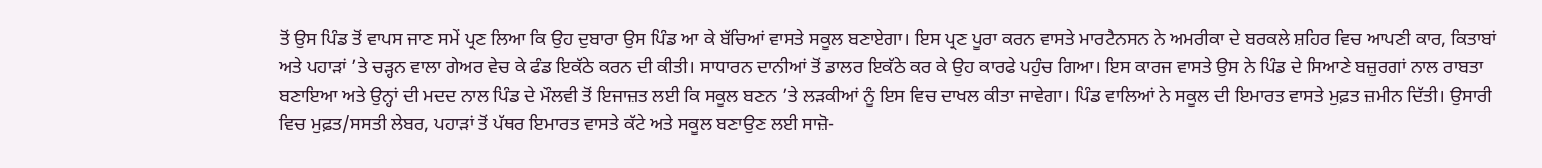ਤੋਂ ਉਸ ਪਿੰਡ ਤੋਂ ਵਾਪਸ ਜਾਣ ਸਮੇਂ ਪ੍ਰਣ ਲਿਆ ਕਿ ਉਹ ਦੁਬਾਰਾ ਉਸ ਪਿੰਡ ਆ ਕੇ ਬੱਚਿਆਂ ਵਾਸਤੇ ਸਕੂਲ ਬਣਾਏਗਾ। ਇਸ ਪ੍ਰਣ ਪੂਰਾ ਕਰਨ ਵਾਸਤੇ ਮਾਰਟੈਨਸਨ ਨੇ ਅਮਰੀਕਾ ਦੇ ਬਰਕਲੇ ਸ਼ਹਿਰ ਵਿਚ ਆਪਣੀ ਕਾਰ, ਕਿਤਾਬਾਂ ਅਤੇ ਪਹਾੜਾਂ ’ਤੇ ਚੜ੍ਹਨ ਵਾਲਾ ਗੇਅਰ ਵੇਚ ਕੇ ਫੰਡ ਇਕੱਠੇ ਕਰਨ ਦੀ ਕੀਤੀ। ਸਾਧਾਰਨ ਦਾਨੀਆਂ ਤੋਂ ਡਾਲਰ ਇਕੱਠੇ ਕਰ ਕੇ ਉਹ ਕਾਰਫੇ ਪਹੁੰਚ ਗਿਆ। ਇਸ ਕਾਰਜ ਵਾਸਤੇ ਉਸ ਨੇ ਪਿੰਡ ਦੇ ਸਿਆਣੇ ਬਜ਼ੁਰਗਾਂ ਨਾਲ ਰਾਬਤਾ ਬਣਾਇਆ ਅਤੇ ਉਨ੍ਹਾਂ ਦੀ ਮਦਦ ਨਾਲ ਪਿੰਡ ਦੇ ਮੌਲਵੀ ਤੋਂ ਇਜਾਜ਼ਤ ਲਈ ਕਿ ਸਕੂਲ ਬਣਨ ’ਤੇ ਲੜਕੀਆਂ ਨੂੰ ਇਸ ਵਿਚ ਦਾਖਲ ਕੀਤਾ ਜਾਵੇਗਾ। ਪਿੰਡ ਵਾਲਿਆਂ ਨੇ ਸਕੂਲ ਦੀ ਇਮਾਰਤ ਵਾਸਤੇ ਮੁਫ਼ਤ ਜ਼ਮੀਨ ਦਿੱਤੀ। ਉਸਾਰੀ ਵਿਚ ਮੁਫ਼ਤ/ਸਸਤੀ ਲੇਬਰ, ਪਹਾੜਾਂ ਤੋਂ ਪੱਥਰ ਇਮਾਰਤ ਵਾਸਤੇ ਕੱਟੇ ਅਤੇ ਸਕੂਲ ਬਣਾਉਣ ਲਈ ਸਾਜ਼ੋ-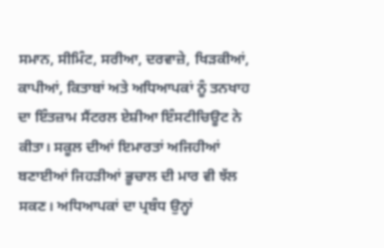ਸਮਾਨ, ਸੀਮਿੰਟ, ਸਰੀਆ, ਦਰਵਾਜ਼ੇ, ਖਿੜਕੀਆਂ, ਕਾਪੀਆਂ, ਕਿਤਾਬਾਂ ਅਤੇ ਅਧਿਆਪਕਾਂ ਨੂੰ ਤਨਖਾਹ ਦਾ ਇੰਤਜ਼ਾਮ ਸੈਂਟਰਲ ਏਸ਼ੀਆ ਇੰਸਟੀਚਿਊਟ ਨੇ ਕੀਤਾ। ਸਕੂਲ ਦੀਆਂ ਇਮਾਰਤਾਂ ਅਜਿਹੀਆਂ ਬਣਾਈਆਂ ਜਿਹੜੀਆਂ ਭੂਚਾਲ ਦੀ ਮਾਰ ਵੀ ਝੱਲ ਸਕਣ। ਅਧਿਆਪਕਾਂ ਦਾ ਪ੍ਰਬੰਧ ਉਨ੍ਹਾਂ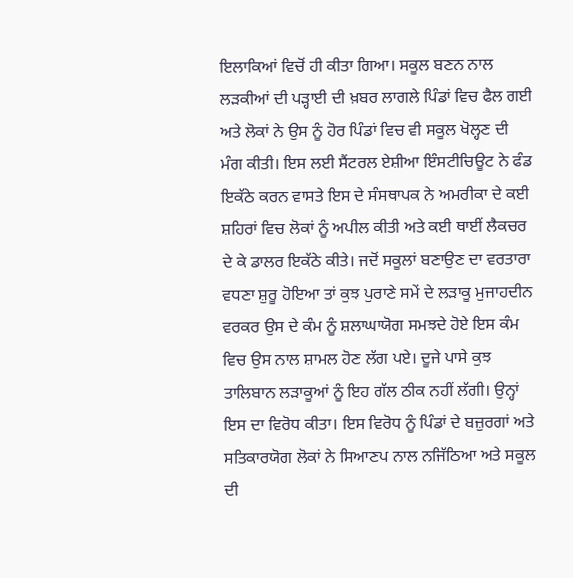ਇਲਾਕਿਆਂ ਵਿਚੋਂ ਹੀ ਕੀਤਾ ਗਿਆ। ਸਕੂਲ ਬਣਨ ਨਾਲ ਲੜਕੀਆਂ ਦੀ ਪੜ੍ਹਾਈ ਦੀ ਖ਼ਬਰ ਲਾਗਲੇ ਪਿੰਡਾਂ ਵਿਚ ਫੈਲ ਗਈ ਅਤੇ ਲੋਕਾਂ ਨੇ ਉਸ ਨੂੰ ਹੋਰ ਪਿੰਡਾਂ ਵਿਚ ਵੀ ਸਕੂਲ ਖੋਲ੍ਹਣ ਦੀ ਮੰਗ ਕੀਤੀ। ਇਸ ਲਈ ਸੈਂਟਰਲ ਏਸ਼ੀਆ ਇੰਸਟੀਚਿਊਟ ਨੇ ਫੰਡ ਇਕੱਠੇ ਕਰਨ ਵਾਸਤੇ ਇਸ ਦੇ ਸੰਸਥਾਪਕ ਨੇ ਅਮਰੀਕਾ ਦੇ ਕਈ ਸ਼ਹਿਰਾਂ ਵਿਚ ਲੋਕਾਂ ਨੂੰ ਅਪੀਲ ਕੀਤੀ ਅਤੇ ਕਈ ਥਾਈਂ ਲੈਕਚਰ ਦੇ ਕੇ ਡਾਲਰ ਇਕੱਠੇ ਕੀਤੇ। ਜਦੋਂ ਸਕੂਲਾਂ ਬਣਾਉਣ ਦਾ ਵਰਤਾਰਾ ਵਧਣਾ ਸ਼ੁਰੂ ਹੋਇਆ ਤਾਂ ਕੁਝ ਪੁਰਾਣੇ ਸਮੇਂ ਦੇ ਲੜਾਕੂ ਮੁਜਾਹਦੀਨ ਵਰਕਰ ਉਸ ਦੇ ਕੰਮ ਨੂੰ ਸ਼ਲਾਘਾਯੋਗ ਸਮਝਦੇ ਹੋਏ ਇਸ ਕੰਮ ਵਿਚ ਉਸ ਨਾਲ ਸ਼ਾਮਲ ਹੋਣ ਲੱਗ ਪਏ। ਦੂਜੇ ਪਾਸੇ ਕੁਝ ਤਾਲਿਬਾਨ ਲੜਾਕੂਆਂ ਨੂੰ ਇਹ ਗੱਲ ਠੀਕ ਨਹੀਂ ਲੱਗੀ। ਉਨ੍ਹਾਂ ਇਸ ਦਾ ਵਿਰੋਧ ਕੀਤਾ। ਇਸ ਵਿਰੋਧ ਨੂੰ ਪਿੰਡਾਂ ਦੇ ਬਜ਼ੁਰਗਾਂ ਅਤੇ ਸਤਿਕਾਰਯੋਗ ਲੋਕਾਂ ਨੇ ਸਿਆਣਪ ਨਾਲ ਨਜਿੱਠਿਆ ਅਤੇ ਸਕੂਲ ਦੀ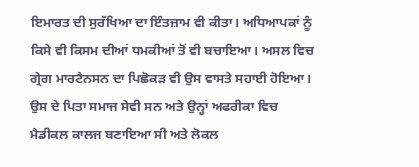ਇਮਾਰਤ ਦੀ ਸੁਰੱਖਿਆ ਦਾ ਇੰਤਜ਼ਾਮ ਵੀ ਕੀਤਾ। ਅਧਿਆਪਕਾਂ ਨੂੰ ਕਿਸੇ ਵੀ ਕਿਸਮ ਦੀਆਂ ਧਮਕੀਆਂ ਤੋਂ ਵੀ ਬਚਾਇਆ। ਅਸਲ ਵਿਚ ਗ੍ਰੇਗ ਮਾਰਟੈਨਸਨ ਦਾ ਪਿਛੋਕੜ ਵੀ ਉਸ ਵਾਸਤੇ ਸਹਾਈ ਹੋਇਆ। ਉਸ ਦੇ ਪਿਤਾ ਸਮਾਜ ਸੇਵੀ ਸਨ ਅਤੇ ਉਨ੍ਹਾਂ ਅਫਰੀਕਾ ਵਿਚ ਮੈਡੀਕਲ ਕਾਲਜ ਬਣਾਇਆ ਸੀ ਅਤੇ ਲੋਕਲ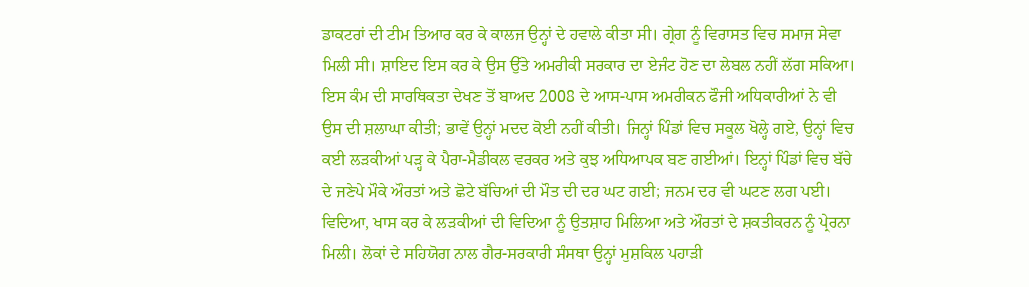ਡਾਕਟਰਾਂ ਦੀ ਟੀਮ ਤਿਆਰ ਕਰ ਕੇ ਕਾਲਜ ਉਨ੍ਹਾਂ ਦੇ ਹਵਾਲੇ ਕੀਤਾ ਸੀ। ਗ੍ਰੇਗ ਨੂੰ ਵਿਰਾਸਤ ਵਿਚ ਸਮਾਜ ਸੇਵਾ ਮਿਲੀ ਸੀ। ਸ਼ਾਇਦ ਇਸ ਕਰ ਕੇ ਉਸ ਉੱਤੇ ਅਮਰੀਕੀ ਸਰਕਾਰ ਦਾ ਏਜੰਟ ਹੋਣ ਦਾ ਲੇਬਲ ਨਹੀਂ ਲੱਗ ਸਕਿਆ। ਇਸ ਕੰਮ ਦੀ ਸਾਰਥਿਕਤਾ ਦੇਖਣ ਤੋਂ ਬਾਅਦ 2008 ਦੇ ਆਸ-ਪਾਸ ਅਮਰੀਕਨ ਫੌਜੀ ਅਧਿਕਾਰੀਆਂ ਨੇ ਵੀ ਉਸ ਦੀ ਸ਼ਲਾਘਾ ਕੀਤੀ; ਭਾਵੇਂ ਉਨ੍ਹਾਂ ਮਦਦ ਕੋਈ ਨਹੀਂ ਕੀਤੀ। ਜਿਨ੍ਹਾਂ ਪਿੰਡਾਂ ਵਿਚ ਸਕੂਲ ਖੋਲ੍ਹੇ ਗਏ, ਉਨ੍ਹਾਂ ਵਿਚ ਕਈ ਲੜਕੀਆਂ ਪੜ੍ਹ ਕੇ ਪੈਰਾ-ਮੈਡੀਕਲ ਵਰਕਰ ਅਤੇ ਕੁਝ ਅਧਿਆਪਕ ਬਣ ਗਈਆਂ। ਇਨ੍ਹਾਂ ਪਿੰਡਾਂ ਵਿਚ ਬੱਚੇ ਦੇ ਜਣੇਪੇ ਮੌਕੇ ਔਰਤਾਂ ਅਤੇ ਛੋਟੇ ਬੱਚਿਆਂ ਦੀ ਮੌਤ ਦੀ ਦਰ ਘਟ ਗਈ; ਜਨਮ ਦਰ ਵੀ ਘਟਣ ਲਗ ਪਈ। ਵਿਦਿਆ, ਖਾਸ ਕਰ ਕੇ ਲੜਕੀਆਂ ਦੀ ਵਿਦਿਆ ਨੂੰ ਉਤਸ਼ਾਹ ਮਿਲਿਆ ਅਤੇ ਔਰਤਾਂ ਦੇ ਸ਼ਕਤੀਕਰਨ ਨੂੰ ਪ੍ਰੇਰਨਾ ਮਿਲੀ। ਲੋਕਾਂ ਦੇ ਸਹਿਯੋਗ ਨਾਲ ਗੈਰ-ਸਰਕਾਰੀ ਸੰਸਥਾ ਉਨ੍ਹਾਂ ਮੁਸ਼ਕਿਲ ਪਹਾੜੀ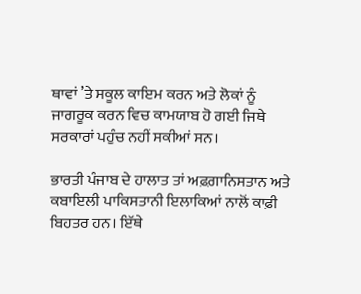ਥਾਵਾਂ ’ਤੇ ਸਕੂਲ ਕਾਇਮ ਕਰਨ ਅਤੇ ਲੋਕਾਂ ਨੂੰ ਜਾਗਰੂਕ ਕਰਨ ਵਿਚ ਕਾਮਯਾਬ ਹੋ ਗਈ ਜਿਥੇ ਸਰਕਾਰਾਂ ਪਹੁੰਚ ਨਹੀਂ ਸਕੀਆਂ ਸਨ।

ਭਾਰਤੀ ਪੰਜਾਬ ਦੇ ਹਾਲਾਤ ਤਾਂ ਅਫ਼ਗ਼ਾਨਿਸਤਾਨ ਅਤੇ ਕਬਾਇਲੀ ਪਾਕਿਸਤਾਨੀ ਇਲਾਕਿਆਂ ਨਾਲੋਂ ਕਾਫ਼ੀ ਬਿਹਤਰ ਹਨ। ਇੱਥੇ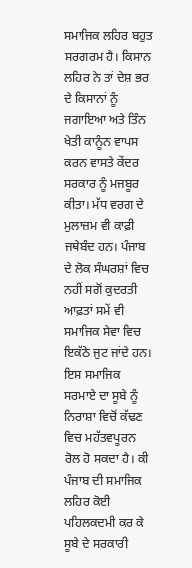ਸਮਾਜਿਕ ਲਹਿਰ ਬਹੁਤ ਸਰਗਰਮ ਹੈ। ਕਿਸਾਨ ਲਹਿਰ ਨੇ ਤਾਂ ਦੇਸ਼ ਭਰ ਦੇ ਕਿਸਾਨਾਂ ਨੂੰ ਜਗਾਇਆ ਅਤੇ ਤਿੰਨ ਖੇਤੀ ਕਾਨੂੰਨ ਵਾਪਸ ਕਰਨ ਵਾਸਤੇ ਕੇਂਦਰ ਸਰਕਾਰ ਨੂੰ ਮਜਬੂਰ ਕੀਤਾ। ਮੱਧ ਵਰਗ ਦੇ ਮੁਲਾਜ਼ਮ ਵੀ ਕਾਫ਼ੀ ਜਥੇਬੰਦ ਹਨ। ਪੰਜਾਬ ਦੇ ਲੋਕ ਸੰਘਰਸ਼ਾਂ ਵਿਚ ਨਹੀਂ ਸਗੋਂ ਕੁਦਰਤੀ ਆਫ਼ਤਾਂ ਸਮੇਂ ਵੀ ਸਮਾਜਿਕ ਸੇਵਾ ਵਿਚ ਇਕੱਠੇ ਜੁਟ ਜਾਂਦੇ ਹਨ। ਇਸ ਸਮਾਜਿਕ ਸਰਮਾਏ ਦਾ ਸੂਬੇ ਨੂੰ ਨਿਰਾਸ਼ਾ ਵਿਚੋਂ ਕੱਢਣ ਵਿਚ ਮਹੱਤਵਪੂਰਨ ਰੋਲ ਹੋ ਸਕਦਾ ਹੈ। ਕੀ ਪੰਜਾਬ ਦੀ ਸਮਾਜਿਕ ਲਹਿਰ ਕੋਈ ਪਹਿਲਕਦਮੀ ਕਰ ਕੇ ਸੂਬੇ ਦੇ ਸਰਕਾਰੀ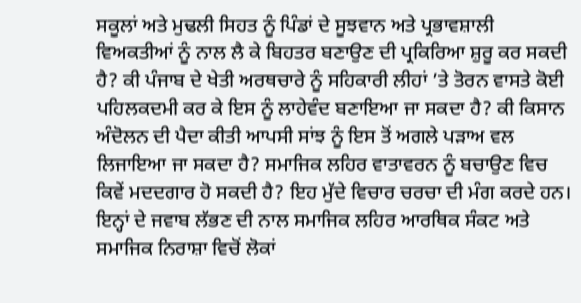ਸਕੂਲਾਂ ਅਤੇ ਮੁਢਲੀ ਸਿਹਤ ਨੂੰ ਪਿੰਡਾਂ ਦੇ ਸੂਝਵਾਨ ਅਤੇ ਪ੍ਰਭਾਵਸ਼ਾਲੀ ਵਿਅਕਤੀਆਂ ਨੂੰ ਨਾਲ ਲੈ ਕੇ ਬਿਹਤਰ ਬਣਾਉਣ ਦੀ ਪ੍ਰਕਿਰਿਆ ਸ਼ੁਰੂ ਕਰ ਸਕਦੀ ਹੈ? ਕੀ ਪੰਜਾਬ ਦੇ ਖੇਤੀ ਅਰਥਚਾਰੇ ਨੂੰ ਸਹਿਕਾਰੀ ਲੀਹਾਂ ’ਤੇ ਤੋਰਨ ਵਾਸਤੇ ਕੋਈ ਪਹਿਲਕਦਮੀ ਕਰ ਕੇ ਇਸ ਨੂੰ ਲਾਹੇਵੰਦ ਬਣਾਇਆ ਜਾ ਸਕਦਾ ਹੈ? ਕੀ ਕਿਸਾਨ ਅੰਦੋਲਨ ਦੀ ਪੈਦਾ ਕੀਤੀ ਆਪਸੀ ਸਾਂਝ ਨੂੰ ਇਸ ਤੋਂ ਅਗਲੇ ਪੜਾਅ ਵਲ ਲਿਜਾਇਆ ਜਾ ਸਕਦਾ ਹੈ? ਸਮਾਜਿਕ ਲਹਿਰ ਵਾਤਾਵਰਨ ਨੂੰ ਬਚਾਉਣ ਵਿਚ ਕਿਵੇਂ ਮਦਦਗਾਰ ਹੋ ਸਕਦੀ ਹੈ? ਇਹ ਮੁੱਦੇ ਵਿਚਾਰ ਚਰਚਾ ਦੀ ਮੰਗ ਕਰਦੇ ਹਨ। ਇਨ੍ਹਾਂ ਦੇ ਜਵਾਬ ਲੱਭਣ ਦੀ ਨਾਲ ਸਮਾਜਿਕ ਲਹਿਰ ਆਰਥਿਕ ਸੰਕਟ ਅਤੇ ਸਮਾਜਿਕ ਨਿਰਾਸ਼ਾ ਵਿਚੋਂ ਲੋਕਾਂ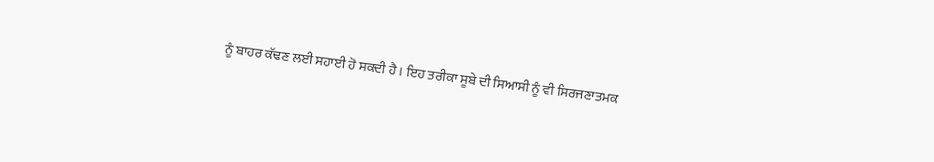ਨੂੰ ਬਾਹਰ ਕੱਢਣ ਲਈ ਸਹਾਈ ਹੋ ਸਕਦੀ ਹੈ। ਇਹ ਤਰੀਕਾ ਸੂਬੇ ਦੀ ਸਿਆਸੀ ਨੂੰ ਵੀ ਸਿਰਜਣਾਤਮਕ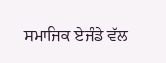ਸਮਾਜਿਕ ਏਜੰਡੇ ਵੱਲ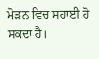ਮੋੜਨ ਵਿਚ ਸਹਾਈ ਹੋ ਸਕਦਾ ਹੈ।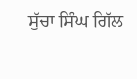ਸੁੱਚਾ ਸਿੰਘ ਗਿੱਲ